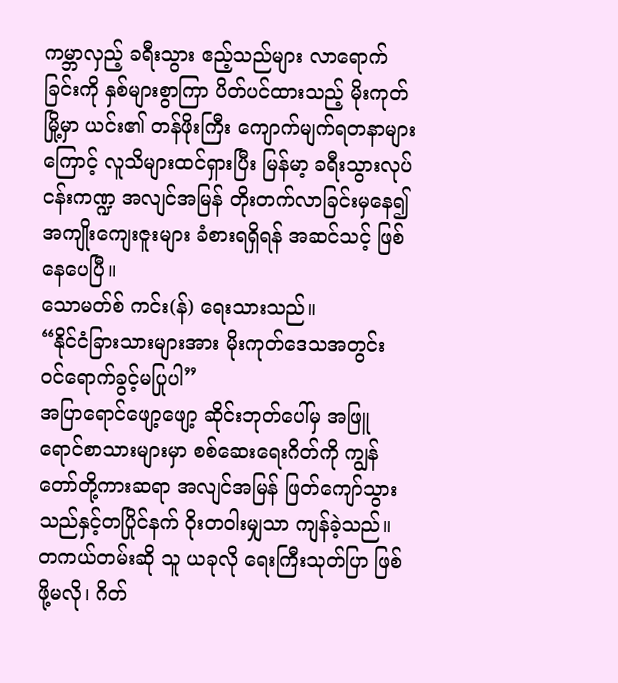ကမ္ဘာလှည့် ခရီးသွား ဧည့်သည်များ လာရောက်ခြင်းကို နှစ်များစွာကြာ ပိတ်ပင်ထားသည့် မိုးကုတ်မြို့မှာ ယင်း၏ တန်ဖိုးကြီး ကျောက်မျက်ရတနာများကြောင့် လူသိများထင်ရှားပြီး မြန်မာ့ ခရီးသွားလုပ်ငန်းကဏ္ဍ အလျင်အမြန် တိုးတက်လာခြင်းမှနေ၍ အကျိုးကျေးဇူးများ ခံစားရရှိရန် အဆင်သင့် ဖြစ်နေပေပြီ။
သောမတ်စ် ကင်း(န်) ရေးသားသည်။
“နိုင်ငံခြားသားများအား မိုးကုတ်ဒေသအတွင်း ဝင်ရောက်ခွင့်မပြုပါ”
အပြာရောင်ဖျော့ဖျော့ ဆိုင်းဘုတ်ပေါ်မှ အဖြူရောင်စာသားများမှာ စစ်ဆေးရေးဂိတ်ကို ကျွန်တော်တို့ကားဆရာ အလျင်အမြန် ဖြတ်ကျော်သွားသည်နှင့်တပြိုင်နက် ဝိုးတဝါးမျှသာ ကျန်ခဲ့သည်။ တကယ်တမ်းဆို သူ ယခုလို ရေးကြီးသုတ်ပြာ ဖြစ်ဖို့မလို၊ ဂိတ်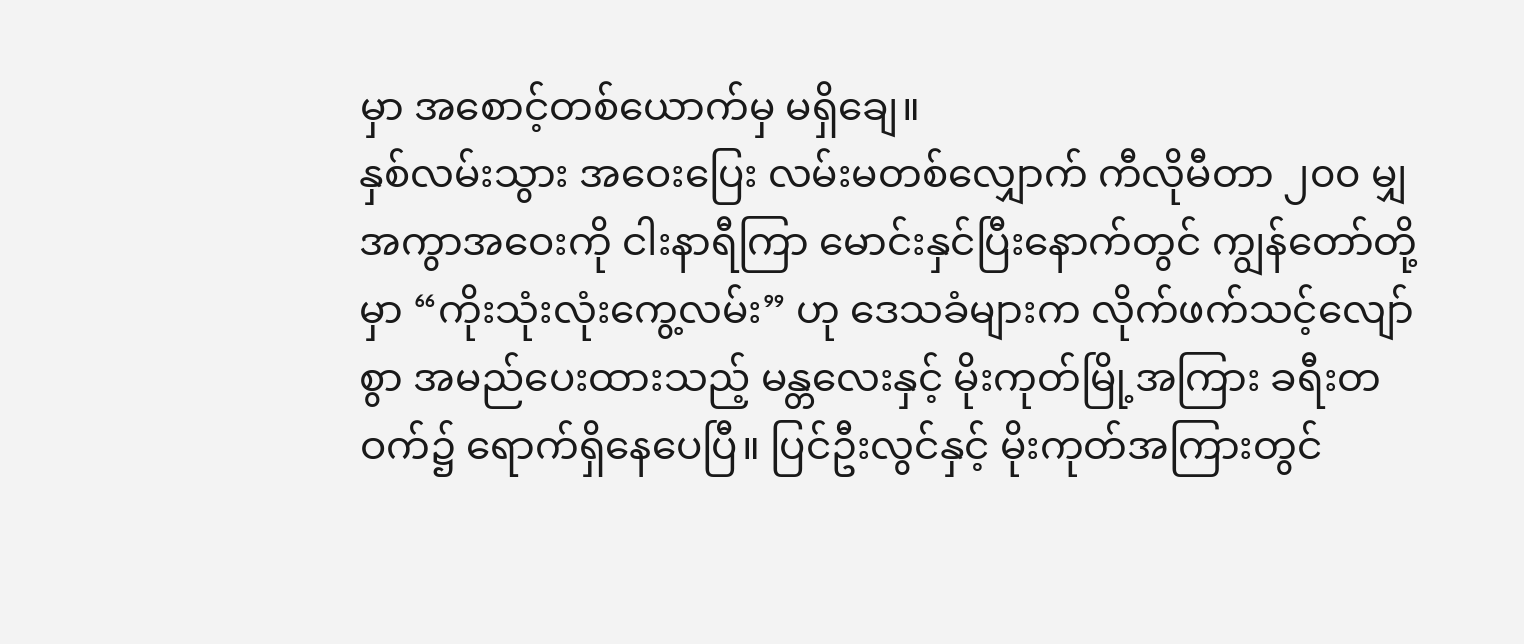မှာ အစောင့်တစ်ယောက်မှ မရှိချေ။
နှစ်လမ်းသွား အဝေးပြေး လမ်းမတစ်လျှောက် ကီလိုမီတာ ၂၀၀ မျှ အကွာအဝေးကို ငါးနာရီကြာ မောင်းနှင်ပြီးနောက်တွင် ကျွန်တော်တို့မှာ “ကိုးသုံးလုံးကွေ့လမ်း” ဟု ဒေသခံများက လိုက်ဖက်သင့်လျော်စွာ အမည်ပေးထားသည့် မန္တလေးနှင့် မိုးကုတ်မြို့အကြား ခရီးတဝက်၌ ရောက်ရှိနေပေပြီ။ ပြင်ဦးလွင်နှင့် မိုးကုတ်အကြားတွင်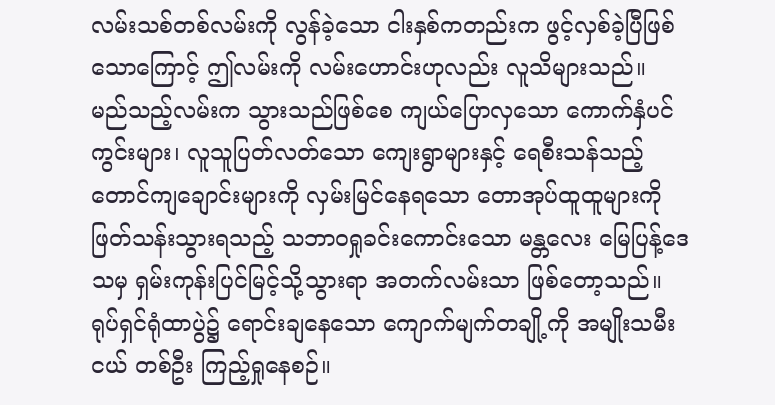လမ်းသစ်တစ်လမ်းကို လွန်ခဲ့သော ငါးနှစ်ကတည်းက ဖွင့်လှစ်ခဲ့ပြီဖြစ်သောကြောင့် ဤလမ်းကို လမ်းဟောင်းဟုလည်း လူသိများသည်။
မည်သည့်လမ်းက သွားသည်ဖြစ်စေ ကျယ်ပြောလှသော ကောက်နှံပင်ကွင်းများ၊ လူသူပြတ်လတ်သော ကျေးရွာများနှင့် ရေစီးသန်သည့် တောင်ကျချောင်းများကို လှမ်းမြင်နေရသော တောအုပ်ထူထူများကို ဖြတ်သန်းသွားရသည့် သဘာဝရှုခင်းကောင်းသော မန္တလေး မြေပြန့်ဒေသမှ ရှမ်းကုန်းပြင်မြင့်သို့သွားရာ အတက်လမ်းသာ ဖြစ်တော့သည်။
ရုပ်ရှင်ရုံထာပွဲ၌ ရောင်းချနေသော ကျောက်မျက်တချို့ကို အမျိုးသမီးငယ် တစ်ဦး ကြည့်ရှုနေစဉ်။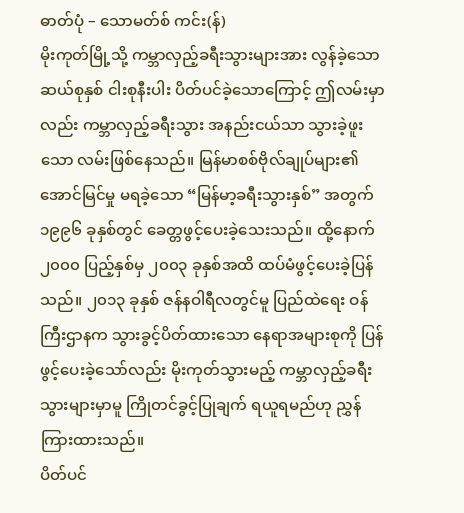ဓာတ်ပုံ – သောမတ်စ် ကင်း(န်)
မိုးကုတ်မြို့သို့ ကမ္ဘာလှည့်ခရီးသွားများအား လွန်ခဲ့သော ဆယ်စုနှစ် ငါးစုနီးပါး ပိတ်ပင်ခဲ့သောကြောင့် ဤလမ်းမှာလည်း ကမ္ဘာလှည့်ခရီးသွား အနည်းငယ်သာ သွားခဲ့ဖူးသော လမ်းဖြစ်နေသည်။ မြန်မာစစ်ဗိုလ်ချုပ်များ၏ အောင်မြင်မှု မရခဲ့သော “မြန်မာ့ခရီးသွားနှစ်” အတွက် ၁၉၉၆ ခုနှစ်တွင် ခေတ္တဖွင့်ပေးခဲ့သေးသည်။ ထို့နောက် ၂၀၀၀ ပြည့်နှစ်မှ ၂၀၀၃ ခုနှစ်အထိ ထပ်မံဖွင့်ပေးခဲ့ပြန်သည်။ ၂၀၁၃ ခုနှစ် ဇန်နဝါရီလတွင်မူ ပြည်ထဲရေး ဝန်ကြီးဌာနက သွားခွင့်ပိတ်ထားသော နေရာအများစုကို ပြန်ဖွင့်ပေးခဲ့သော်လည်း မိုးကုတ်သွားမည့် ကမ္ဘာလှည့်ခရီးသွားများမှာမူ ကြိုတင်ခွင့်ပြုချက် ရယူရမည်ဟု ညွှန်ကြားထားသည်။
ပိတ်ပင်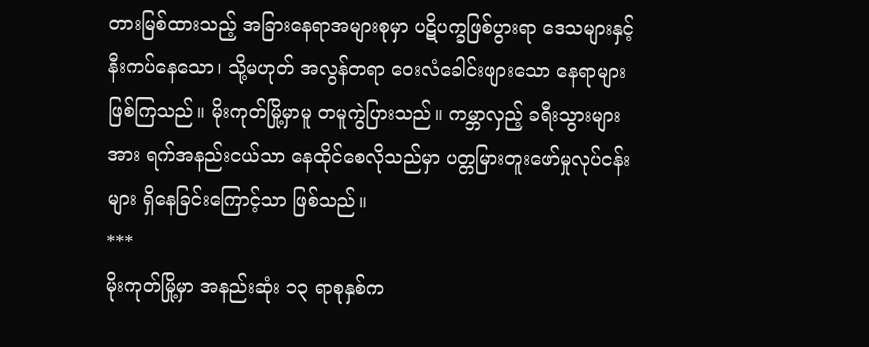တားမြစ်ထားသည့် အခြားနေရာအများစုမှာ ပဋိပက္ခဖြစ်ပွားရာ ဒေသများနှင့် နီးကပ်နေသော၊ သို့မဟုတ် အလွန်တရာ ဝေးလံခေါင်းဖျားသော နေရာများ ဖြစ်ကြသည်။ မိုးကုတ်မြို့မှာမူ တမူကွဲပြားသည်။ ကမ္ဘာလှည့် ခရီးသွားများအား ရက်အနည်းငယ်သာ နေထိုင်စေလိုသည်မှာ ပတ္တမြားတူးဖော်မှုလုပ်ငန်းများ ရှိနေခြင်းကြောင့်သာ ဖြစ်သည်။
***
မိုးကုတ်မြို့မှာ အနည်းဆုံး ၁၃ ရာစုနှစ်က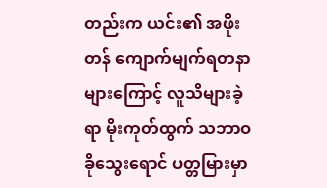တည်းက ယင်း၏ အဖိုးတန် ကျောက်မျက်ရတနာများကြောင့် လူသိများခဲ့ရာ မိုးကုတ်ထွက် သဘာဝ ခိုသွေးရောင် ပတ္တမြားမှာ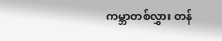ကမ္ဘာတစ်လွှား တန်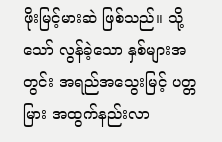ဖိုးမြင့်မားဆဲ ဖြစ်သည်။ သို့သော် လွန်ခဲ့သော နှစ်များအတွင်း အရည်အသွေးမြင့် ပတ္တမြား အထွက်နည်းလာ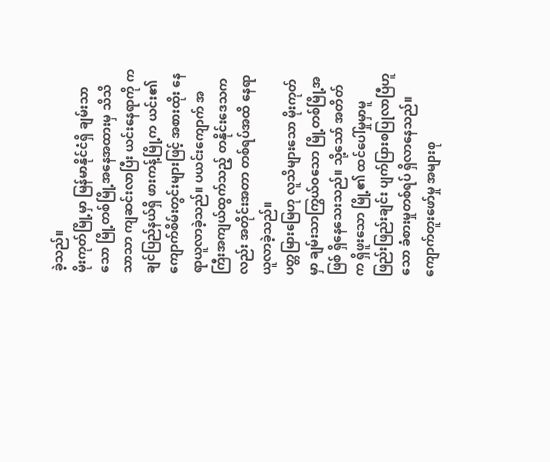ခဲ့သည်။
မိုးကုတ်မြို့မှာ မြန်မာနိုင်ငံရှိ ချမ်းသာသော မြို့တစ်မြို့အနေအထားမှ သိသိသာသာ ကျဆင်းလာပြီး ယင်းနေရာကို ကချင်ပြည်နယ်ရှိ ဖားကန့်မြို့က ယင်း၏ ကျောက်စိမ်းတွင်းများဖြင့် အစားထိုး နေရာယူလာခဲ့သည်။ ပယင်းကျောက် အကြီးအကျယ်ထွက်သည့် တနိုင်းဒေသကလည်း အတိုင်းအတာ တစ်ရပ်အထိ နေရာယူလာခဲ့သည်။
ပတ္တမြားမြေဟု လူသိများသော မိုးကုတ်မှာ ချမ်းသာကြွယ်ဝသော မြို့တစ်မြို့အဖြစ် ရှိနေသေးသည်။ သို့သော် အတိတ်က ရှိဖူးသော မြို့၏ ထင်ပေါ်မှုမှာမူ ဖြည်းဖြည်းချင်း ပျက်ပြားစပြုလာပြီဟူသော ခံစားမှုတစ်ရပ် ရှိလာနေသည်။
ကျောက်တူးဖော်မှု အများစု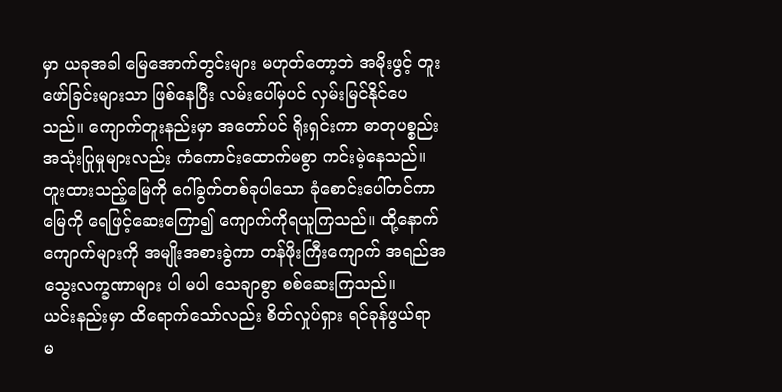မှာ ယခုအခါ မြေအောက်တွင်းများ မဟုတ်တော့ဘဲ အမိုးဖွင့် တူးဖော်ခြင်းများသာ ဖြစ်နေပြီး လမ်းပေါ်မှပင် လှမ်းမြင်နိုင်ပေသည်။ ကျောက်တူးနည်းမှာ အတော်ပင် ရိုးရှင်းကာ ဓာတုပစ္စည်း အသုံးပြုမှုများလည်း ကံကောင်းထောက်မစွာ ကင်းမဲ့နေသည်။ တူးထားသည့်မြေကို ဂေါ်ခွက်တစ်ခုပါသော ခုံစောင်းပေါ်တင်ကာ မြေကို ရေဖြင့်ဆေးကြော၍ ကျောက်ကိုရယူကြသည်။ ထို့နောက် ကျောက်များကို အမျိုးအစားခွဲကာ တန်ဖိုးကြီးကျောက် အရည်အသွေးလက္ခဏာများ ပါ မပါ သေချာစွာ စစ်ဆေးကြသည်။
ယင်းနည်းမှာ ထိရောက်သော်လည်း စိတ်လှုပ်ရှား ရင်ခုန်ဖွယ်ရာ မ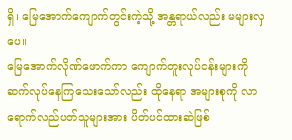ရှိ၊ မြေအောက်ကျောက်တွင်းကဲ့သို့ အန္တရာယ်လည်း မများလှပေ။
မြေအောက်လိုဏ်ဖောက်ကာ ကျောက်တူးလုပ်ငန်းများကို ဆက်လုပ်နေကြသေးသော်လည်း ထိုနေရာ အများစုကို လာရောက်လည်ပတ်သူများအား ပိတ်ပင်ထားဆဲဖြစ်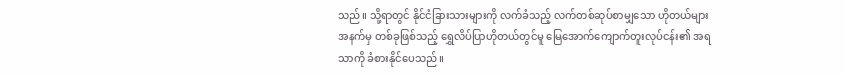သည်။ သို့ရာတွင် နိုင်ငံခြားသားများကို လက်ခံသည့် လက်တစ်ဆုပ်စာမျှသော ဟိုတယ်များအနက်မှ တစ်ခုဖြစ်သည့် ရွှေလိပ်ပြာဟိုတယ်တွင်မူ မြေအောက်ကျောက်တူးလုပ်ငန်း၏ အရသာကို ခံစားနိုင်ပေသည်။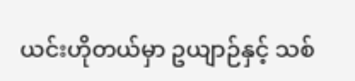ယင်းဟိုတယ်မှာ ဥယျာဉ်နှင့် သစ်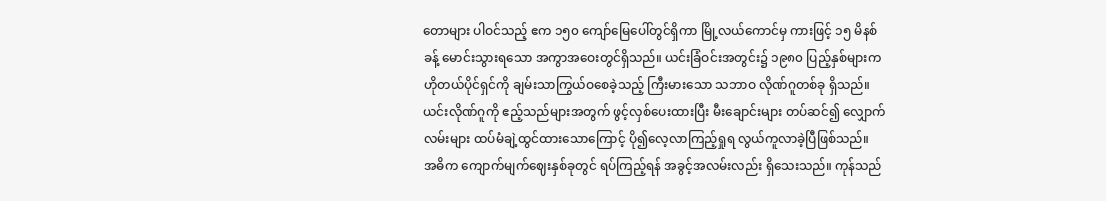တောများ ပါဝင်သည့် ဧက ၁၅၀ ကျော်မြေပေါ်တွင်ရှိကာ မြို့လယ်ကောင်မှ ကားဖြင့် ၁၅ မိနစ်ခန့် မောင်းသွားရသော အကွာအဝေးတွင်ရှိသည်။ ယင်းခြံဝင်းအတွင်း၌ ၁၉၈၀ ပြည့်နှစ်များက ဟိုတယ်ပိုင်ရှင်ကို ချမ်းသာကြွယ်ဝစေခဲ့သည့် ကြီးမားသော သဘာဝ လိုဏ်ဂူတစ်ခု ရှိသည်။ ယင်းလိုဏ်ဂူကို ဧည့်သည်များအတွက် ဖွင့်လှစ်ပေးထားပြီး မီးချောင်းများ တပ်ဆင်၍ လျှောက်လမ်းများ ထပ်မံချဲ့ထွင်ထားသောကြောင့် ပို၍လေ့လာကြည့်ရှုရ လွယ်ကူလာခဲ့ပြီဖြစ်သည်။
အဓိက ကျောက်မျက်ဈေးနှစ်ခုတွင် ရပ်ကြည့်ရန် အခွင့်အလမ်းလည်း ရှိသေးသည်။ ကုန်သည်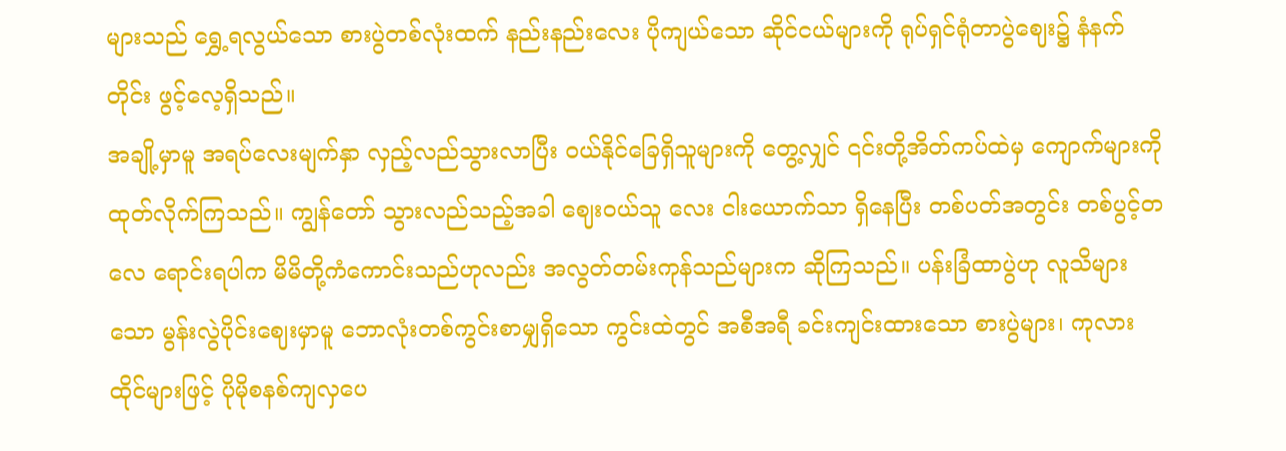များသည် ရွှေ့ရလွယ်သော စားပွဲတစ်လုံးထက် နည်းနည်းလေး ပိုကျယ်သော ဆိုင်ငယ်များကို ရုပ်ရှင်ရုံတာပွဲဈေး၌ နံနက်တိုင်း ဖွင့်လေ့ရှိသည်။
အချို့မှာမူ အရပ်လေးမျက်နှာ လှည့်လည်သွားလာပြီး ဝယ်နိုင်ခြေရှိသူများကို တွေ့လျှင် ၎င်းတို့အိတ်ကပ်ထဲမှ ကျောက်များကို ထုတ်လိုက်ကြသည်။ ကျွန်တော် သွားလည်သည့်အခါ ဈေးဝယ်သူ လေး ငါးယောက်သာ ရှိနေပြီး တစ်ပတ်အတွင်း တစ်ပွင့်တလေ ရောင်းရပါက မိမိတို့ကံကောင်းသည်ဟုလည်း အလွတ်တမ်းကုန်သည်များက ဆိုကြသည်။ ပန်းခြံထာပွဲဟု လူသိများသော မွန်းလွဲပိုင်းဈေးမှာမူ ဘောလုံးတစ်ကွင်းစာမျှရှိသော ကွင်းထဲတွင် အစီအရီ ခင်းကျင်းထားသော စားပွဲများ၊ ကုလားထိုင်များဖြင့် ပိုမိုစနစ်ကျလှပေ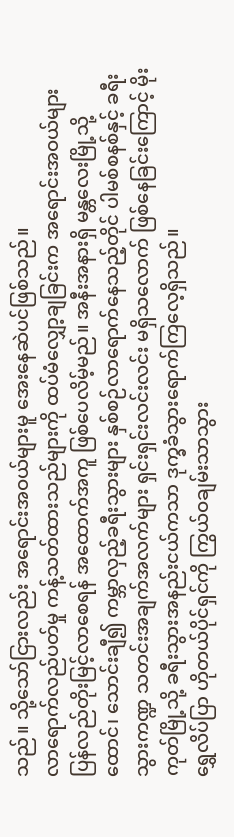သည်။ သို့သော်ငြားလည်း အရောင်းအဝယ်များမူ အေးနေဆဲပင်ဖြစ်သည်။
လာရောက်လည်ပတ်မှု ကန့်သတ်ထားသည်များကို ထပ်မံလျှော့ချခြင်းက အရောင်းအဝယ်များ ပြန်လည်တိုးမြင့်လာစေရန် အထောက်အကူ ဖြစ်ပေလိမ့်မည်။ အနီးအနားရှိ မန္တလေးမြို့သို့ ထောင်၊ သောင်းချီ၍ ကမ္ဘာလှည့်ခရီးသွားများ နှစ်စဉ်လာရောက်နေသည့်တိုင် ပါမစ်စနစ်နှင့် ခရီးသွားကဏ္ဍ သတင်းအချက်အလက်များ ရှင်းရှင်းလင်းလင်း မရှိသလောက် ဖြစ်နေခြင်းကြောင့် မိုးကုတ်မြို့သို့ ခရီးသွားအနည်းငယ်ကသာ ဒုက္ခခံသွားရောက်ကြလေ့ရှိသည်။
ရွှေလိပ်ပြာ ဟိုတယ်ပိုင်ရှင်ကို ကြွယ်ဝချမ်းသာသွား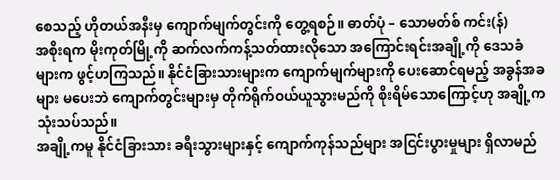စေသည့် ဟိုတယ်အနီးမှ ကျောက်မျက်တွင်းကို တွေ့ရစဉ်။ ဓာတ်ပုံ – သောမတ်စ် ကင်း(န်)
အစိုးရက မိုးကုတ်မြို့ကို ဆက်လက်ကန့်သတ်ထားလိုသော အကြောင်းရင်းအချို့ကို ဒေသခံများက ဖွင့်ဟကြသည်။ နိုင်ငံခြားသားများက ကျောက်မျက်များကို ပေးဆောင်ရမည့် အခွန်အခများ မပေးဘဲ ကျောက်တွင်းများမှ တိုက်ရိုက်ဝယ်ယူသွားမည်ကို စိုးရိမ်သောကြောင့်ဟု အချို့က သုံးသပ်သည်။
အချို့ကမူ နိုင်ငံခြားသား ခရီးသွားများနှင့် ကျောက်ကုန်သည်များ အငြင်းပွားမှုများ ရှိလာမည်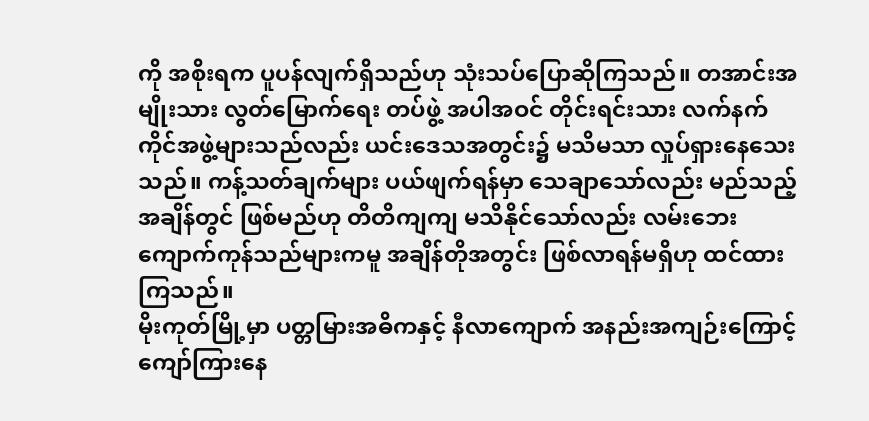ကို အစိုးရက ပူပန်လျက်ရှိသည်ဟု သုံးသပ်ပြောဆိုကြသည်။ တအာင်းအမျိုးသား လွတ်မြောက်ရေး တပ်ဖွဲ့ အပါအဝင် တိုင်းရင်းသား လက်နက်ကိုင်အဖွဲ့များသည်လည်း ယင်းဒေသအတွင်း၌ မသိမသာ လှုပ်ရှားနေသေးသည်။ ကန့်သတ်ချက်များ ပယ်ဖျက်ရန်မှာ သေချာသော်လည်း မည်သည့်အချိန်တွင် ဖြစ်မည်ဟု တိတိကျကျ မသိနိုင်သော်လည်း လမ်းဘေးကျောက်ကုန်သည်များကမူ အချိန်တိုအတွင်း ဖြစ်လာရန်မရှိဟု ထင်ထားကြသည်။
မိုးကုတ်မြို့မှာ ပတ္တမြားအဓိကနှင့် နီလာကျောက် အနည်းအကျဉ်းကြောင့် ကျော်ကြားနေ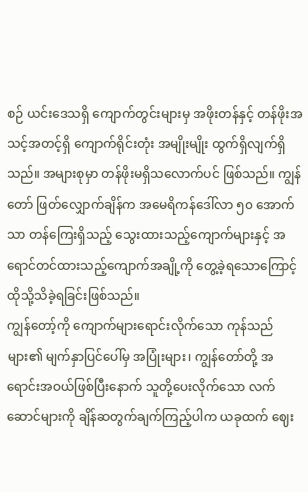စဉ် ယင်းဒေသရှိ ကျောက်တွင်းများမှ အဖိုးတန်နှင့် တန်ဖိုးအသင့်အတင့်ရှိ ကျောက်ရိုင်းတုံး အမျိုးမျိုး ထွက်ရှိလျက်ရှိသည်။ အများစုမှာ တန်ဖိုးမရှိသလောက်ပင် ဖြစ်သည်။ ကျွန်တော် ဖြတ်လျှောက်ချိန်က အမေရိကန်ဒေါ်လာ ၅၀ အောက်သာ တန်ကြေးရှိသည့် သွေးထားသည့်ကျောက်များနှင့် အရောင်တင်ထားသည့်ကျောက်အချို့ကို တွေ့ခဲ့ရသောကြောင့် ထိုသို့သိခဲ့ရခြင်းဖြစ်သည်။
ကျွန်တော့်ကို ကျောက်များရောင်းလိုက်သော ကုန်သည်များ၏ မျက်နှာပြင်ပေါ်မှ အပြုံးများ၊ ကျွန်တော်တို့ အရောင်းအဝယ်ဖြစ်ပြီးနောက် သူတို့ပေးလိုက်သော လက်ဆောင်များကို ချိန်ဆတွက်ချက်ကြည့်ပါက ယခုထက် ဈေး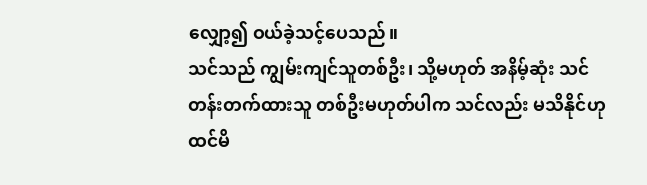လျှော့၍ ဝယ်ခဲ့သင့်ပေသည်။
သင်သည် ကျွမ်းကျင်သူတစ်ဦး၊ သို့မဟုတ် အနိမ့်ဆုံး သင်တန်းတက်ထားသူ တစ်ဦးမဟုတ်ပါက သင်လည်း မသိနိုင်ဟု ထင်မိ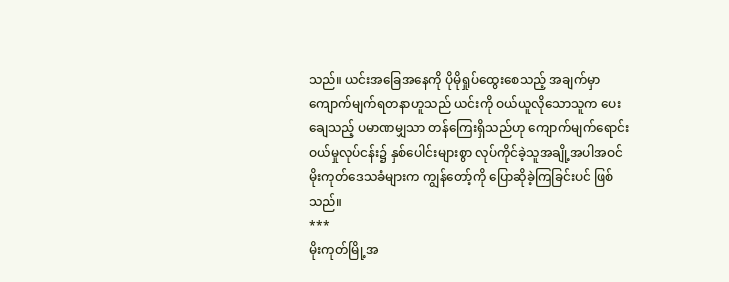သည်။ ယင်းအခြေအနေကို ပိုမိုရှုပ်ထွေးစေသည့် အချက်မှာ ကျောက်မျက်ရတနာဟူသည် ယင်းကို ဝယ်ယူလိုသောသူက ပေးချေသည့် ပမာဏမျှသာ တန်ကြေးရှိသည်ဟု ကျောက်မျက်ရောင်းဝယ်မှုလုပ်ငန်း၌ နှစ်ပေါင်းများစွာ လုပ်ကိုင်ခဲ့သူအချို့အပါအဝင် မိုးကုတ်ဒေသခံများက ကျွန်တော့်ကို ပြောဆိုခဲ့ကြခြင်းပင် ဖြစ်သည်။
***
မိုးကုတ်မြို့အ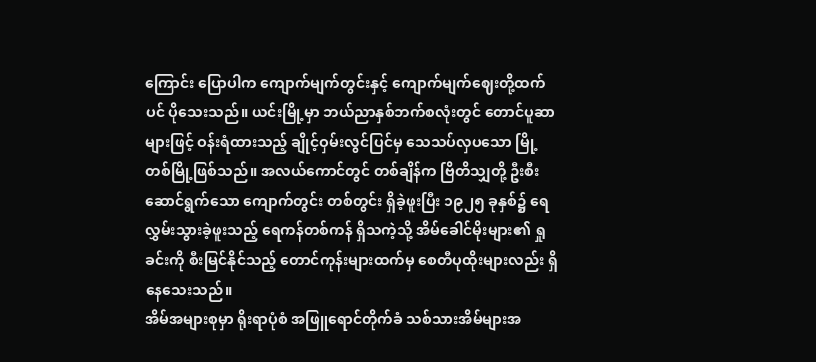ကြောင်း ပြောပါက ကျောက်မျက်တွင်းနှင့် ကျောက်မျက်ဈေးတို့ထက်ပင် ပိုသေးသည်။ ယင်းမြို့မှာ ဘယ်ညာနှစ်ဘက်စလုံးတွင် တောင်ပူဆာများဖြင့် ဝန်းရံထားသည့် ချိုင့်ဝှမ်းလွင်ပြင်မှ သေသပ်လှပသော မြို့တစ်မြို့ဖြစ်သည်။ အလယ်ကောင်တွင် တစ်ချိန်က ဗြိတိသျှတို့ ဦးစီးဆောင်ရွက်သော ကျောက်တွင်း တစ်တွင်း ရှိခဲ့ဖူးပြီး ၁၉၂၅ ခုနှစ်၌ ရေလွှမ်းသွားခဲ့ဖူးသည့် ရေကန်တစ်ကန် ရှိသကဲ့သို့ အိမ်ခေါင်မိုးများ၏ ရှုခင်းကို စီးမြင်နိုင်သည့် တောင်ကုန်းများထက်မှ စေတီပုထိုးများလည်း ရှိနေသေးသည်။
အိမ်အများစုမှာ ရိုးရာပုံစံ အဖြူရောင်တိုက်ခံ သစ်သားအိမ်များအ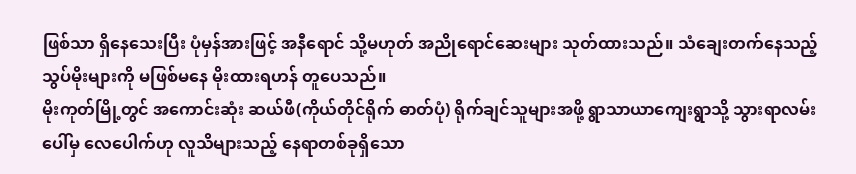ဖြစ်သာ ရှိနေသေးပြီး ပုံမှန်အားဖြင့် အနီရောင် သို့မဟုတ် အညိုရောင်ဆေးများ သုတ်ထားသည်။ သံချေးတက်နေသည့် သွပ်မိုးများကို မဖြစ်မနေ မိုးထားရဟန် တူပေသည်။
မိုးကုတ်မြို့တွင် အကောင်းဆုံး ဆယ်ဖီ(ကိုယ်တိုင်ရိုက် ဓာတ်ပုံ) ရိုက်ချင်သူများအဖို့ ရွာသာယာကျေးရွာသို့ သွားရာလမ်းပေါ်မှ လေပေါက်ဟု လူသိများသည့် နေရာတစ်ခုရှိသော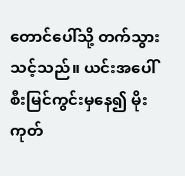တောင်ပေါ်သို့ တက်သွားသင့်သည်။ ယင်းအပေါ်စီးမြင်ကွင်းမှနေ၍ မိုးကုတ်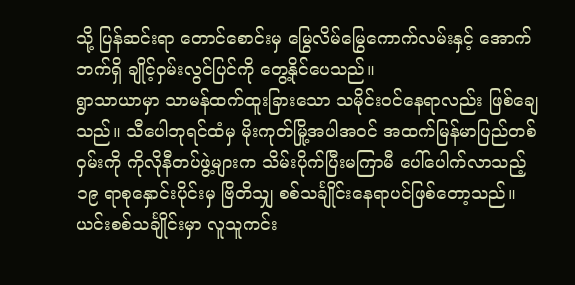သို့ ပြန်ဆင်းရာ တောင်စောင်းမှ မြွေလိမ်မြွေကောက်လမ်းနှင့် အောက်ဘက်ရှိ ချိုင့်ဝှမ်းလွင်ပြင်ကို တွေ့နိုင်ပေသည်။
ရွာသာယာမှာ သာမန်ထက်ထူးခြားသော သမိုင်းဝင်နေရာလည်း ဖြစ်ချေသည်။ သီပေါဘုရင်ထံမှ မိုးကုတ်မြို့အပါအဝင် အထက်မြန်မာပြည်တစ်ဝှမ်းကို ကိုလိုနီတပ်ဖွဲ့များက သိမ်းပိုက်ပြီးမကြာမီ ပေါ်ပေါက်လာသည့် ၁၉ ရာစုနှောင်းပိုင်းမှ ဗြိတိသျှ စစ်သင်္ချိုင်းနေရာပင်ဖြစ်တော့သည်။
ယင်းစစ်သင်္ချိုင်းမှာ လူသူကင်း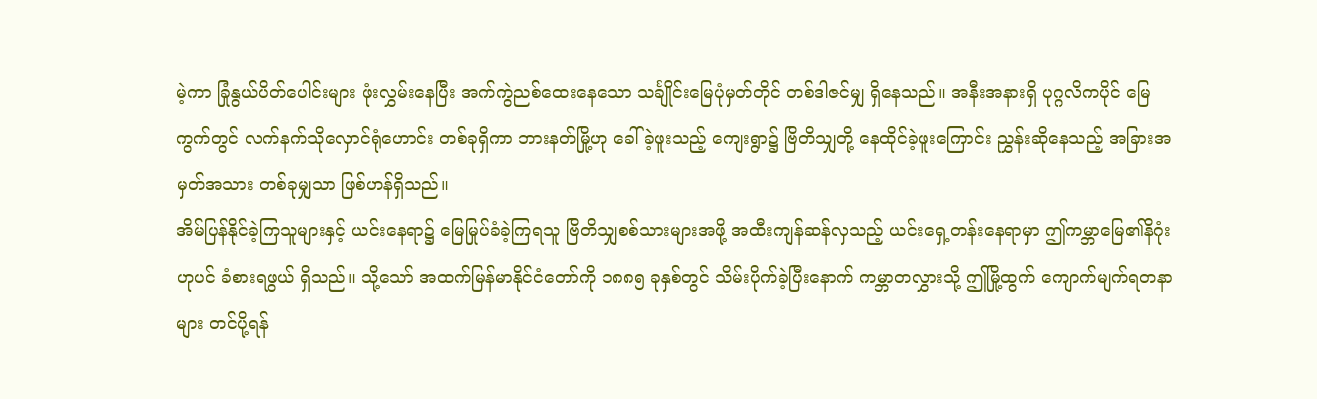မဲ့ကာ ခြုံနွယ်ပိတ်ပေါင်းများ ဖုံးလွှမ်းနေပြီး အက်ကွဲညစ်ထေးနေသော သင်္ချိုင်းမြေပုံမှတ်တိုင် တစ်ဒါဇင်မျှ ရှိနေသည်။ အနီးအနားရှိ ပုဂ္ဂလိကပိုင် မြေကွက်တွင် လက်နက်သိုလှောင်ရုံဟောင်း တစ်ခုရှိကာ ဘားနတ်မြို့ဟု ခေါ်ခဲ့ဖူးသည့် ကျေးရွာ၌ ဗြိတိသျှတို့ နေထိုင်ခဲ့ဖူးကြောင်း ညွှန်းဆိုနေသည့် အခြားအမှတ်အသား တစ်ခုမျှသာ ဖြစ်ဟန်ရှိသည်။
အိမ်ပြန်နိုင်ခဲ့ကြသူများနှင့် ယင်းနေရာ၌ မြေမြုပ်ခံခဲ့ကြရသူ ဗြိတိသျှစစ်သားများအဖို့ အထီးကျန်ဆန်လှသည့် ယင်းရှေ့တန်းနေရာမှာ ဤကမ္ဘာမြေ၏နိဂုံးဟုပင် ခံစားရဖွယ် ရှိသည်။ သို့သော် အထက်မြန်မာနိုင်ငံတော်ကို ၁၈၈၅ ခုနှစ်တွင် သိမ်းပိုက်ခဲ့ပြီးနောက် ကမ္ဘာတလွှားသို့ ဤမြို့ထွက် ကျောက်မျက်ရတနာများ တင်ပို့ရန်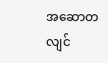အဆောတလျင်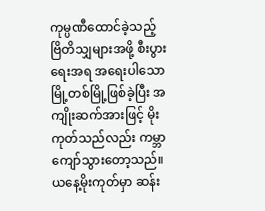ကုမ္ပဏီထောင်ခဲ့သည့် ဗြိတိသျှများအဖို့ စီးပွားရေးအရ အရေးပါသောမြို့တစ်မြို့ဖြစ်ခဲ့ပြီး အကျိုးဆက်အားဖြင့် မိုးကုတ်သည်လည်း ကမ္ဘာကျော်သွားတော့သည်။
ယနေ့မိုးကုတ်မှာ ဆန်း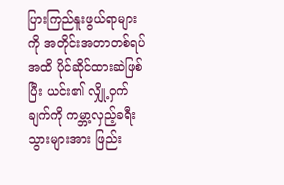ပြားကြည်နူးဖွယ်ရာများကို အတိုင်းအတာတစ်ရပ်အထိ ပိုင်ဆိုင်ထားဆဲဖြစ်ပြီး ယင်း၏ လျှို့ဝှက်ချက်ကို ကမ္ဘာ့လှည့်ခရီးသွားများအား ဖြည်း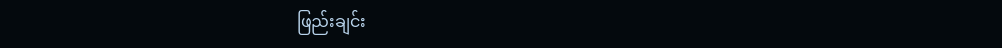ဖြည်းချင်း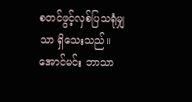စတင်ဖွင့်လှစ်ပြသရုံမျှသာ ရှိသေးသည်။
အောင်မင်း ဘာသာ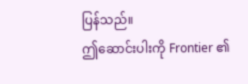ပြန်သည်။
ဤဆောင်းပါးကို Frontier ၏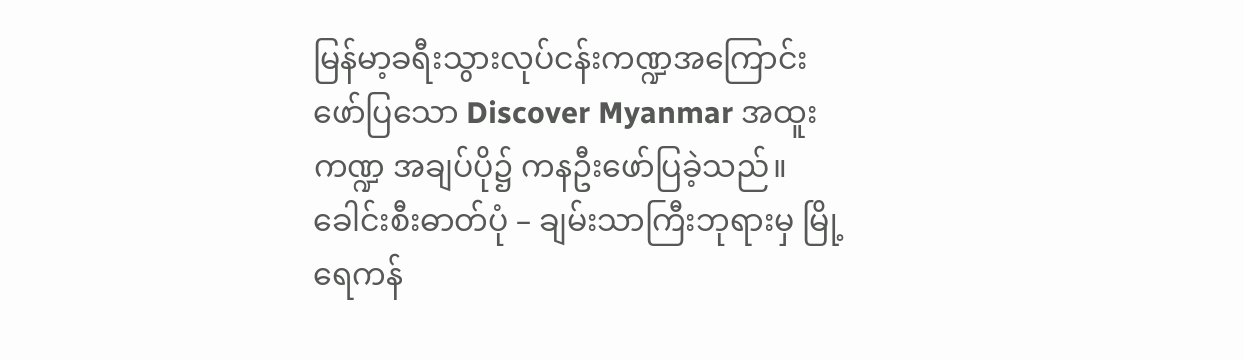မြန်မာ့ခရီးသွားလုပ်ငန်းကဏ္ဍအကြောင်း ဖော်ပြသော Discover Myanmar အထူးကဏ္ဍ အချပ်ပို၌ ကနဦးဖော်ပြခဲ့သည်။
ခေါင်းစီးဓာတ်ပုံ – ချမ်းသာကြီးဘုရားမှ မြို့ရေကန်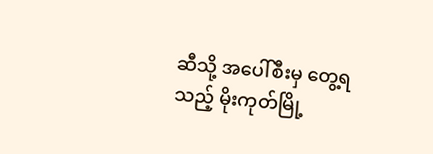ဆီသို့ အပေါ်စီးမှ တွေ့ရသည့် မိုးကုတ်မြို့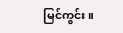မြင်ကွင်း။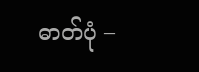ဓာတ်ပုံ –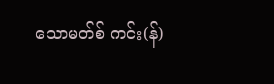သောမတ်စ် ကင်း(န်)